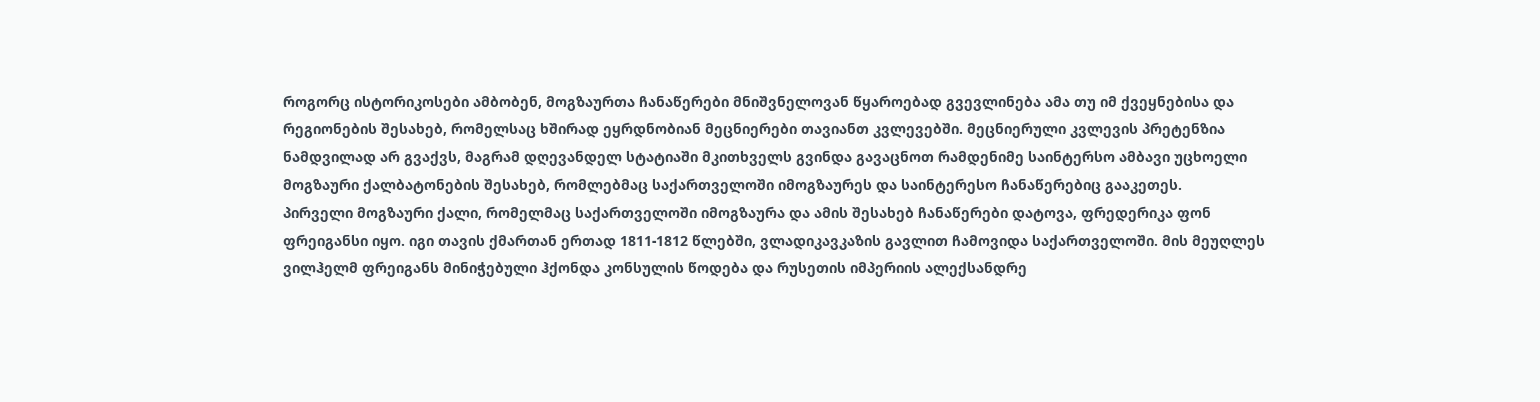როგორც ისტორიკოსები ამბობენ, მოგზაურთა ჩანაწერები მნიშვნელოვან წყაროებად გვევლინება ამა თუ იმ ქვეყნებისა და რეგიონების შესახებ, რომელსაც ხშირად ეყრდნობიან მეცნიერები თავიანთ კვლევებში. მეცნიერული კვლევის პრეტენზია ნამდვილად არ გვაქვს, მაგრამ დღევანდელ სტატიაში მკითხველს გვინდა გავაცნოთ რამდენიმე საინტერსო ამბავი უცხოელი მოგზაური ქალბატონების შესახებ, რომლებმაც საქართველოში იმოგზაურეს და საინტერესო ჩანაწერებიც გააკეთეს.
პირველი მოგზაური ქალი, რომელმაც საქართველოში იმოგზაურა და ამის შესახებ ჩანაწერები დატოვა, ფრედერიკა ფონ ფრეიგანსი იყო. იგი თავის ქმართან ერთად 1811-1812 წლებში, ვლადიკავკაზის გავლით ჩამოვიდა საქართველოში. მის მეუღლეს ვილჰელმ ფრეიგანს მინიჭებული ჰქონდა კონსულის წოდება და რუსეთის იმპერიის ალექსანდრე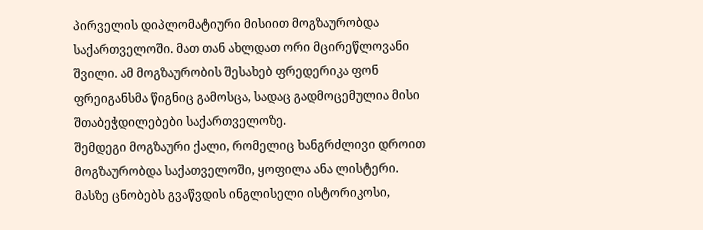პირველის დიპლომატიური მისიით მოგზაურობდა საქართველოში. მათ თან ახლდათ ორი მცირეწლოვანი შვილი. ამ მოგზაურობის შესახებ ფრედერიკა ფონ ფრეიგანსმა წიგნიც გამოსცა, სადაც გადმოცემულია მისი შთაბეჭდილებები საქართველოზე.
შემდეგი მოგზაური ქალი, რომელიც ხანგრძლივი დროით მოგზაურობდა საქათველოში, ყოფილა ანა ლისტერი. მასზე ცნობებს გვაწვდის ინგლისელი ისტორიკოსი,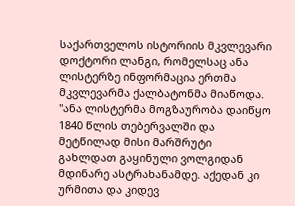საქართველოს ისტორიის მკვლევარი დოქტორი ლანგი, რომელსაც ანა ლისტერზე ინფორმაცია ერთმა მკვლევარმა ქალბატონმა მიაწოდა.
"ანა ლისტერმა მოგზაურობა დაიწყო 1840 წლის თებერვალში და მეტწილად მისი მარშრუტი გახლდათ გაყინული ვოლგიდან მდინარე ასტრახანამდე. აქედან კი ურმითა და კიდევ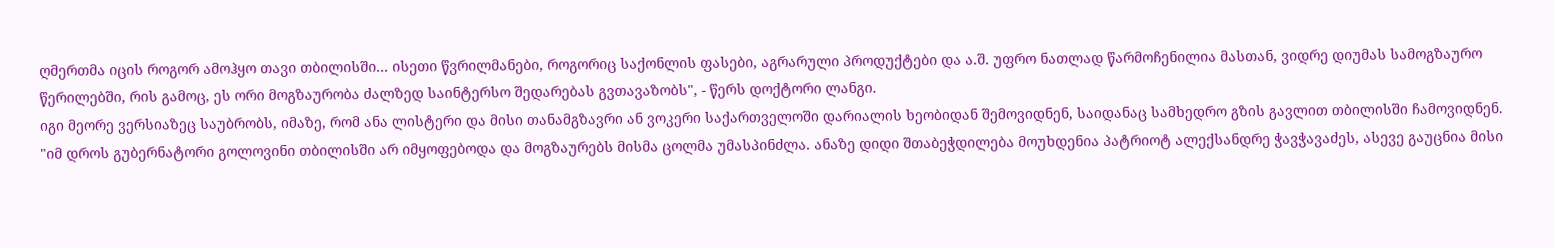ღმერთმა იცის როგორ ამოჰყო თავი თბილისში... ისეთი წვრილმანები, როგორიც საქონლის ფასები, აგრარული პროდუქტები და ა.შ. უფრო ნათლად წარმოჩენილია მასთან, ვიდრე დიუმას სამოგზაურო წერილებში, რის გამოც, ეს ორი მოგზაურობა ძალზედ საინტერსო შედარებას გვთავაზობს", - წერს დოქტორი ლანგი.
იგი მეორე ვერსიაზეც საუბრობს, იმაზე, რომ ანა ლისტერი და მისი თანამგზავრი ან ვოკერი საქართველოში დარიალის ხეობიდან შემოვიდნენ, საიდანაც სამხედრო გზის გავლით თბილისში ჩამოვიდნენ.
"იმ დროს გუბერნატორი გოლოვინი თბილისში არ იმყოფებოდა და მოგზაურებს მისმა ცოლმა უმასპინძლა. ანაზე დიდი შთაბეჭდილება მოუხდენია პატრიოტ ალექსანდრე ჭავჭავაძეს, ასევე გაუცნია მისი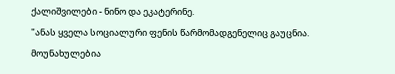ქალიშვილები - ნინო და ეკატერინე.
"ანას ყველა სოციალური ფენის წარმომადგენელიც გაუცნია. მოუნახულებია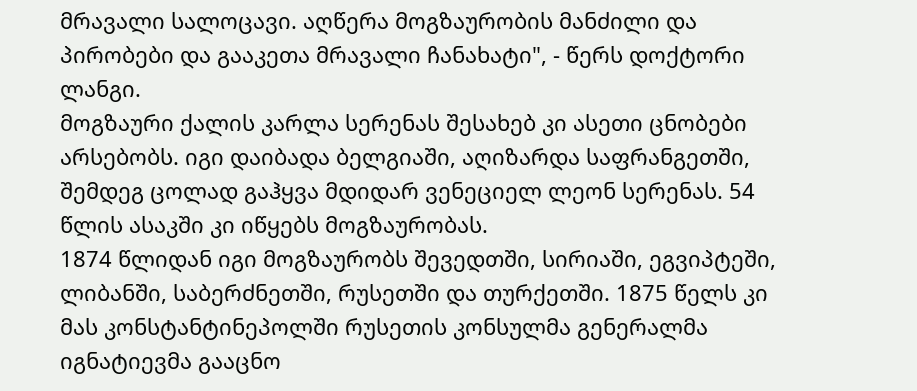მრავალი სალოცავი. აღწერა მოგზაურობის მანძილი და პირობები და გააკეთა მრავალი ჩანახატი", - წერს დოქტორი ლანგი.
მოგზაური ქალის კარლა სერენას შესახებ კი ასეთი ცნობები არსებობს. იგი დაიბადა ბელგიაში, აღიზარდა საფრანგეთში, შემდეგ ცოლად გაჰყვა მდიდარ ვენეციელ ლეონ სერენას. 54 წლის ასაკში კი იწყებს მოგზაურობას.
1874 წლიდან იგი მოგზაურობს შევედთში, სირიაში, ეგვიპტეში, ლიბანში, საბერძნეთში, რუსეთში და თურქეთში. 1875 წელს კი მას კონსტანტინეპოლში რუსეთის კონსულმა გენერალმა იგნატიევმა გააცნო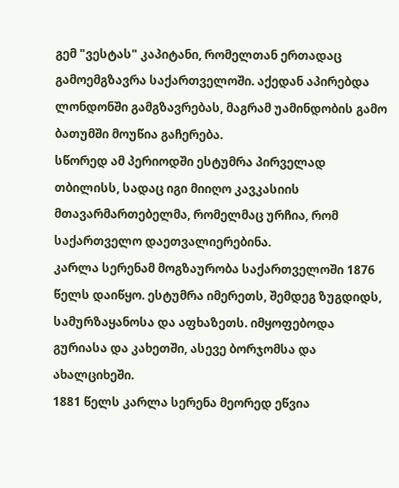გემ "ვესტას" კაპიტანი, რომელთან ერთადაც გამოემგზავრა საქართველოში. აქედან აპირებდა ლონდონში გამგზავრებას, მაგრამ უამინდობის გამო ბათუმში მოუწია გაჩერება.
სწორედ ამ პერიოდში ესტუმრა პირველად თბილისს, სადაც იგი მიიღო კავკასიის მთავარმართებელმა, რომელმაც ურჩია, რომ საქართველო დაეთვალიერებინა.
კარლა სერენამ მოგზაურობა საქართველოში 1876 წელს დაიწყო. ესტუმრა იმერეთს, შემდეგ ზუგდიდს, სამურზაყანოსა და აფხაზეთს. იმყოფებოდა გურიასა და კახეთში, ასევე ბორჯომსა და ახალციხეში.
1881 წელს კარლა სერენა მეორედ ეწვია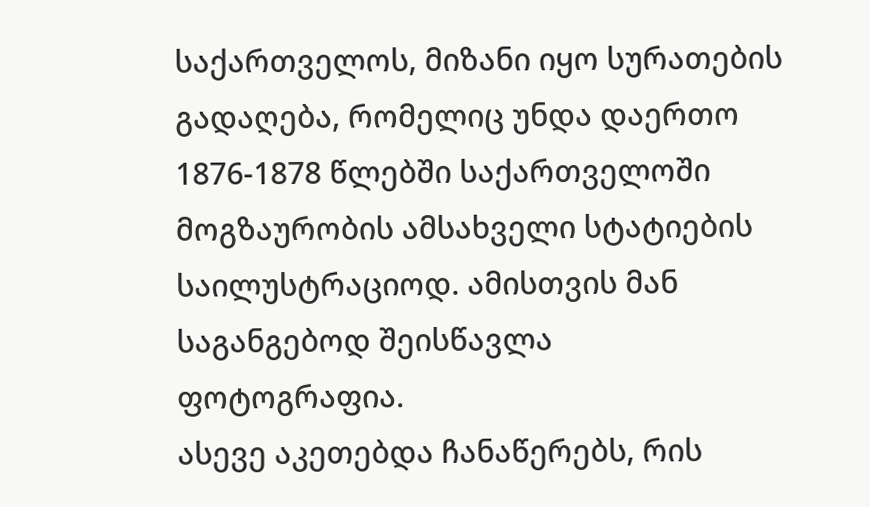საქართველოს, მიზანი იყო სურათების გადაღება, რომელიც უნდა დაერთო 1876-1878 წლებში საქართველოში მოგზაურობის ამსახველი სტატიების საილუსტრაციოდ. ამისთვის მან საგანგებოდ შეისწავლა ფოტოგრაფია.
ასევე აკეთებდა ჩანაწერებს, რის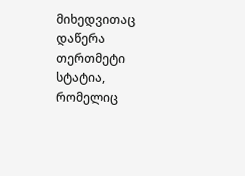მიხედვითაც დაწერა თერთმეტი სტატია, რომელიც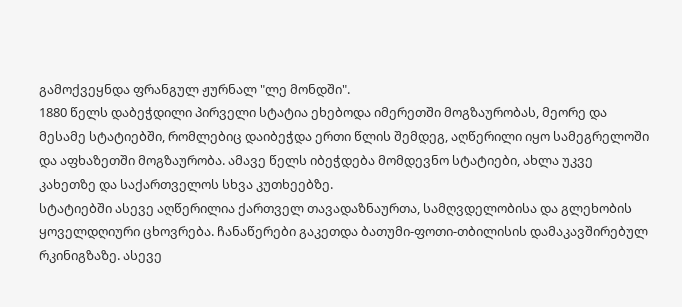გამოქვეყნდა ფრანგულ ჟურნალ "ლე მონდში".
1880 წელს დაბეჭდილი პირველი სტატია ეხებოდა იმერეთში მოგზაურობას, მეორე და მესამე სტატიებში, რომლებიც დაიბეჭდა ერთი წლის შემდეგ, აღწერილი იყო სამეგრელოში და აფხაზეთში მოგზაურობა. ამავე წელს იბეჭდება მომდევნო სტატიები, ახლა უკვე კახეთზე და საქართველოს სხვა კუთხეებზე.
სტატიებში ასევე აღწერილია ქართველ თავადაზნაურთა, სამღვდელობისა და გლეხობის ყოველდღიური ცხოვრება. ჩანაწერები გაკეთდა ბათუმი-ფოთი-თბილისის დამაკავშირებულ რკინიგზაზე. ასევე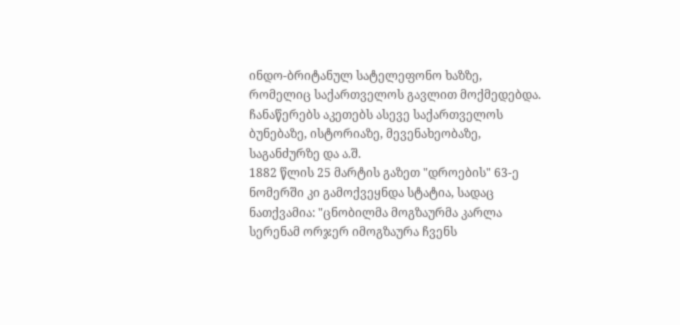ინდო-ბრიტანულ სატელეფონო ხაზზე, რომელიც საქართველოს გავლით მოქმედებდა. ჩანაწერებს აკეთებს ასევე საქართველოს ბუნებაზე, ისტორიაზე, მევენახეობაზე, საგანძურზე და ა.შ.
1882 წლის 25 მარტის გაზეთ "დროების" 63-ე ნომერში კი გამოქვეყნდა სტატია, სადაც ნათქვამია: "ცნობილმა მოგზაურმა კარლა სერენამ ორჯერ იმოგზაურა ჩვენს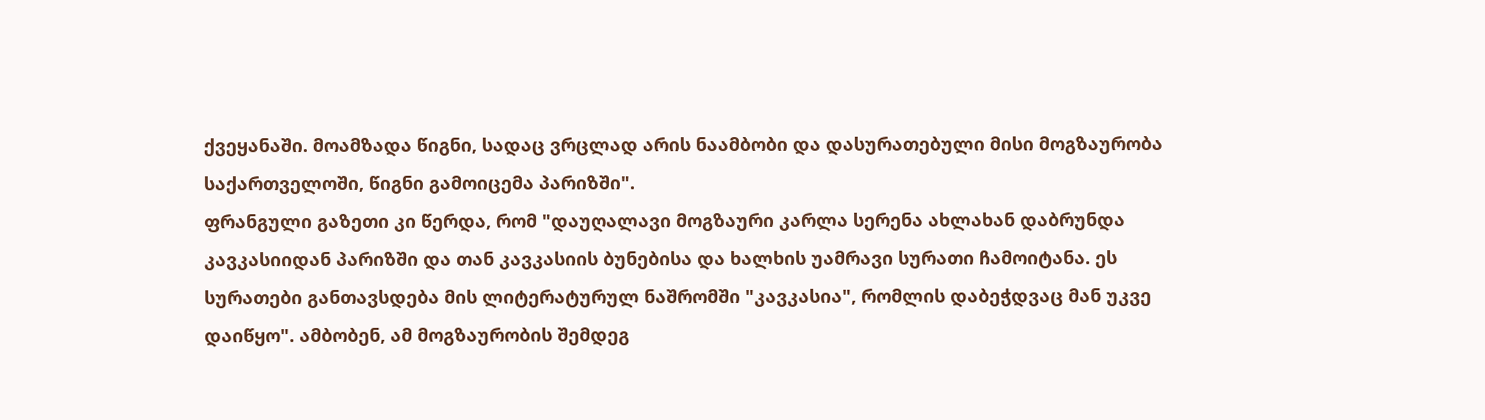ქვეყანაში. მოამზადა წიგნი, სადაც ვრცლად არის ნაამბობი და დასურათებული მისი მოგზაურობა საქართველოში, წიგნი გამოიცემა პარიზში".
ფრანგული გაზეთი კი წერდა, რომ "დაუღალავი მოგზაური კარლა სერენა ახლახან დაბრუნდა კავკასიიდან პარიზში და თან კავკასიის ბუნებისა და ხალხის უამრავი სურათი ჩამოიტანა. ეს სურათები განთავსდება მის ლიტერატურულ ნაშრომში "კავკასია", რომლის დაბეჭდვაც მან უკვე დაიწყო". ამბობენ, ამ მოგზაურობის შემდეგ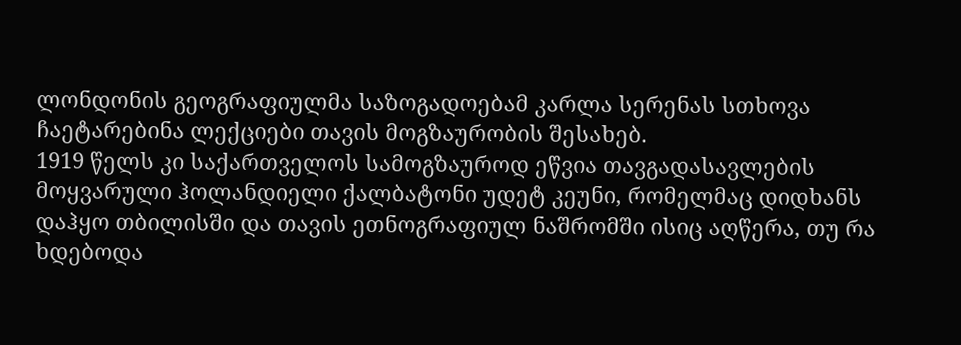ლონდონის გეოგრაფიულმა საზოგადოებამ კარლა სერენას სთხოვა ჩაეტარებინა ლექციები თავის მოგზაურობის შესახებ.
1919 წელს კი საქართველოს სამოგზაუროდ ეწვია თავგადასავლების მოყვარული ჰოლანდიელი ქალბატონი უდეტ კეუნი, რომელმაც დიდხანს დაჰყო თბილისში და თავის ეთნოგრაფიულ ნაშრომში ისიც აღწერა, თუ რა ხდებოდა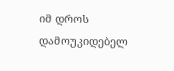იმ დროს დამოუკიდებელ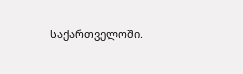საქართველოში.